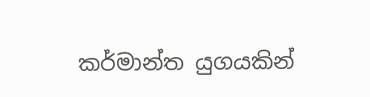කර්මාන්ත යුගයකින්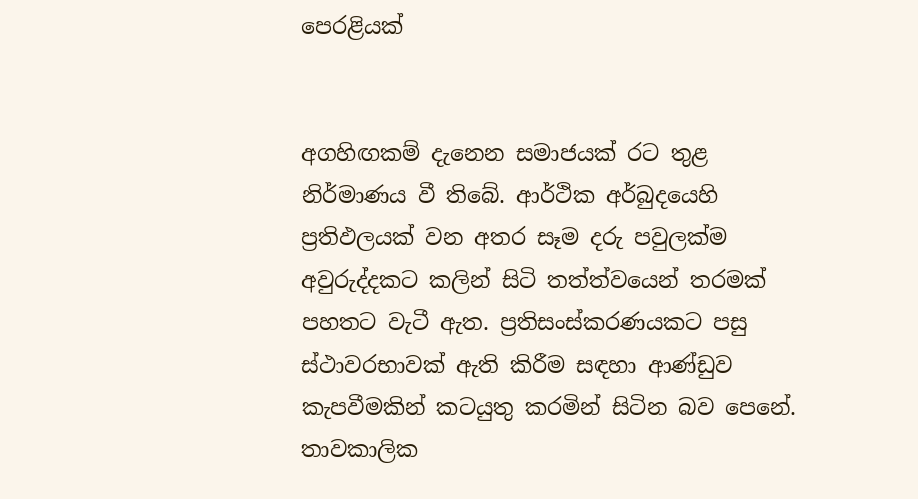පෙරළියක්


අගහිඟකම් දැනෙන සමාජයක් රට තුළ නිර්මාණය වී තිබේ. ආර්ථික අර්බුදයෙහි ප්‍රතිඵලයක් වන අතර සෑම දරු පවුලක්ම අවුරුද්දකට කලින් සිටි තත්ත්වයෙන් තරමක් පහතට වැටී ඇත. ප්‍රතිසංස්කරණයකට පසු ස්ථාවරභාවක් ඇති කිරීම සඳහා ආණ්ඩුව කැපවීමකින් කටයුතු කරමින් සිටින බව පෙනේ. තාවකාලික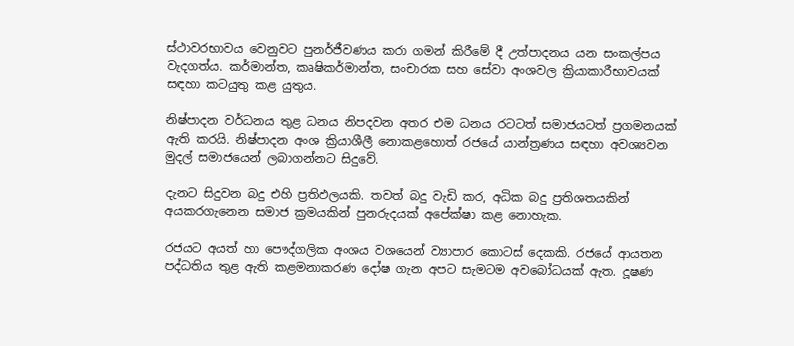ස්ථාවරභාවය වෙනුවට පුනර්ජීවණය කරා ගමන් කිරීමේ දී උත්පාදනය යන සංකල්පය වැදගත්ය. කර්මාන්ත, කෘෂිකර්මාන්ත, සංචාරක සහ සේවා අංශවල ක්‍රියාකාරීභාවයක් සඳහා කටයුතු කළ යුතුය.

නිෂ්පාදන වර්ධනය තුළ ධනය නිපදවන අතර එම ධනය රටටත් සමාජයටත් ප්‍රගමනයක් ඇති කරයි. නිෂ්පාදන අංශ ක්‍රියාශීලී නොකළහොත් රජයේ යාන්ත්‍රණය සඳහා අවශ්‍යවන මුදල් සමාජයෙන් ලබාගන්නට සිදුවේ.

දැනට සිදුවන බදු එහි ප්‍රතිඵලයකි. තවත් බදු වැඩි කර, අධික බදු ප්‍රතිශතයකින් අයකරගැනෙන සමාජ ක්‍රමයකින් පුනරුදයක් අපේක්ෂා කළ නොහැක.

රජයට අයත් හා පෞද්ගලික අංශය වශයෙන් ව්‍යාපාර කොටස් දෙකකි. රජයේ ආයතන පද්ධතිය තුළ ඇති කළමනාකරණ දෝෂ ගැන අපට සැමටම අවබෝධයක් ඇත. දූෂණ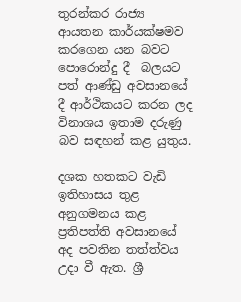තුරන්කර රාජ්‍ය ආයතන කාර්යක්ෂමව කරගෙන යන බවට පොරොන්දු දී  බලයට පත් ආණ්ඩු අවසානයේ දී ආර්ථිකයට කරන ලද විනාශය ඉතාම දරුණු බව සඳහන් කළ යුතුය.

දශක හතකට වැඩි ඉතිහාසය තුළ අනුගමනය කළ ප්‍රතිපත්ති අවසානයේ අද පවතින තත්ත්වය උදා වී ඇත. ශ්‍රී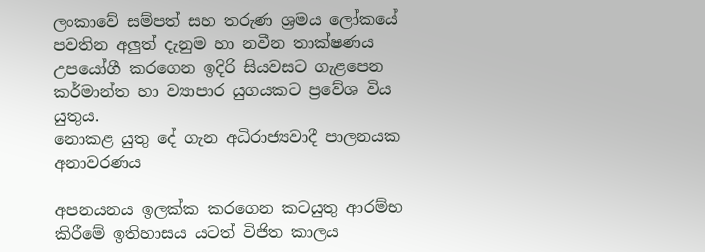ලංකාවේ සම්පත් සහ තරුණ ශ්‍රමය ලෝකයේ පවතින අලුත් දැනුම හා නවීන තාක්ෂණය උපයෝගී කරගෙන ඉදිරි සියවසට ගැළපෙන කර්මාන්ත හා ව්‍යාපාර යුගයකට ප්‍රවේශ විය යුතුය.
නොකළ යුතු දේ ගැන අධිරාජ්‍යවාදී පාලනයක අනාවරණය

අපනයනය ඉලක්ක කරගෙන කටයුතු ආරම්භ කිරීමේ ඉතිහාසය යටත් විජිත කාලය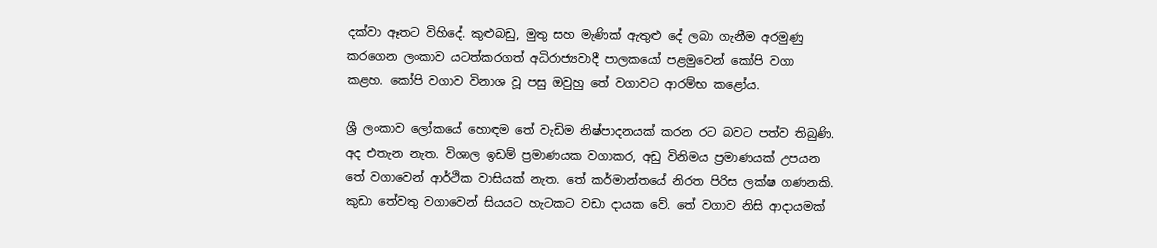දක්වා ඈතට විහිදේ. කුළුබඩු, මුතු සහ මැණික් ඇතුළු දේ ලබා ගැනීම අරමුණු කරගෙන ලංකාව යටත්කරගත් අධිරාජ්‍යවාදී පාලකයෝ පළමුවෙන් කෝපි වගා කළහ. කෝපි වගාව විනාශ වූ පසු ඔවුහු තේ වගාවට ආරම්භ කළෝය.

ශ්‍රී ලංකාව ලෝකයේ හොඳම තේ වැඩිම නිෂ්පාදනයක් කරන රට බවට පත්ව තිබුණි. අද එතැන නැත. විශාල ඉඩම් ප්‍රමාණයක වගාකර, අඩු විනිමය ප්‍රමාණයක් උපයන තේ වගාවෙන් ආර්ථික වාසියක් නැත. තේ කර්මාන්තයේ නිරත පිරිස ලක්ෂ ගණනකි. කුඩා තේවතු වගාවෙන් සියයට හැටකට වඩා දායක වේ. තේ වගාව නිසි ආදායමක්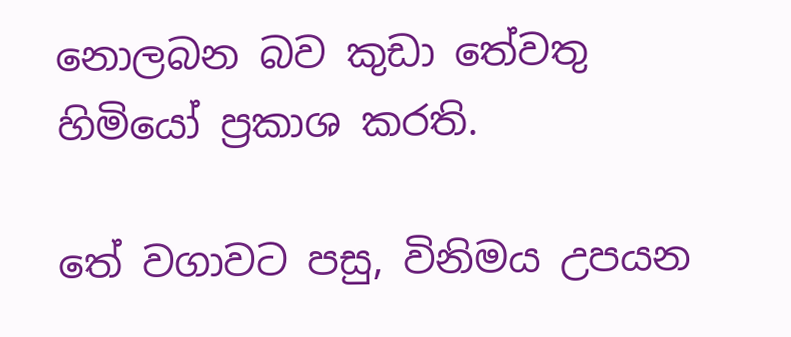නොලබන බව කුඩා තේවතු හිමියෝ ප්‍රකාශ කරති.

තේ වගාවට පසු, විනිමය උපයන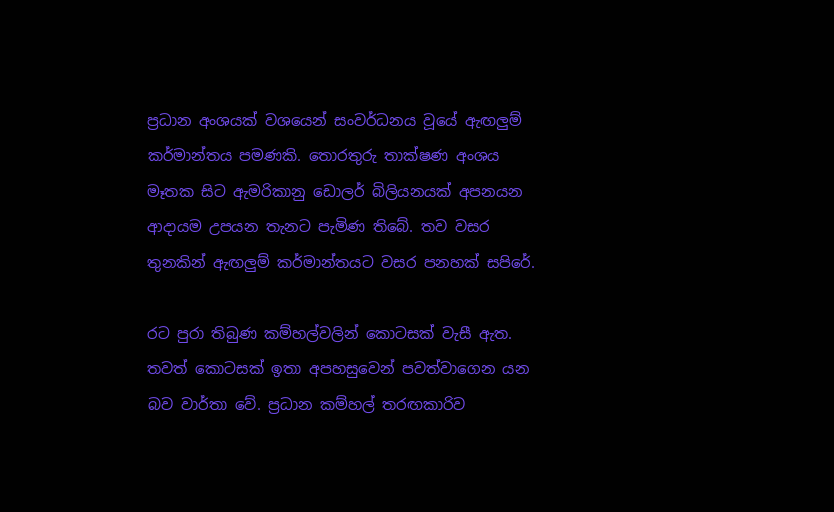ප්‍රධාන අංශයක් වශයෙන් සංවර්ධනය වූයේ ඇඟලුම් කර්මාන්තය පමණකි. තොරතුරු තාක්ෂණ අංශය මෑතක සිට ඇමරිකානු ඩොලර් බිලියනයක් අපනයන ආදායම උපයන තැනට පැමිණ තිබේ. තව වසර තුනකින් ඇඟලුම් කර්මාන්තයට වසර පනහක් සපිරේ.

රට පුරා තිබුණ කම්හල්වලින් කොටසක් වැසී ඇත. තවත් කොටසක් ඉතා අපහසුවෙන් පවත්වාගෙන යන බව වාර්තා වේ. ප්‍රධාන කම්හල් තරඟකාරිව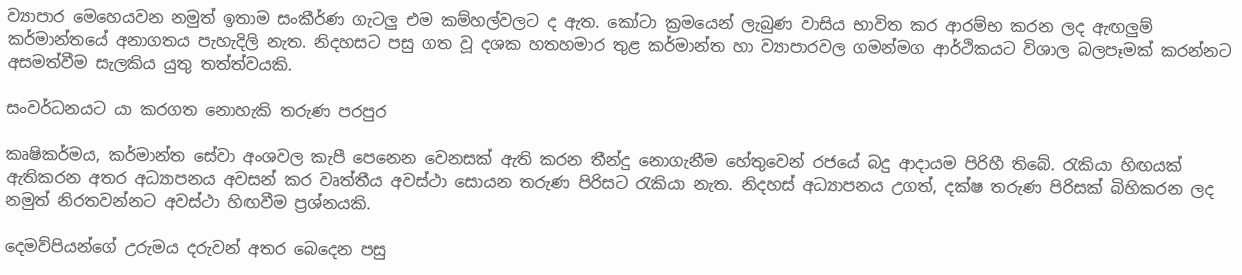ව්‍යාපාර මෙහෙයවන නමුත් ඉතාම සංකීර්ණ ගැටලු එම කම්හල්වලට ද ඇත. කෝටා ක්‍රමයෙන් ලැබුණ වාසිය භාවිත කර ආරම්භ කරන ලද ඇඟලුම් කර්මාන්තයේ අනාගතය පැහැදිලි නැත. නිදහසට පසු ගත වූ දශක හතහමාර තුළ කර්මාන්ත හා ව්‍යාපාරවල ගමන්මග ආර්ථිකයට විශාල බලපෑමක් කරන්නට අසමත්වීම සැලකිය යුතු තත්ත්වයකි.

සංවර්ධනයට යා කරගත නොහැකි තරුණ පරපුර

කෘෂිකර්මය, කර්මාන්ත සේවා අංශවල කැපී පෙනෙන වෙනසක් ඇති කරන තීන්දු නොගැනීම හේතුවෙන් රජයේ බදු ආදායම පිරිහී තිබේ. රැකියා හිඟයක් ඇතිකරන අතර අධ්‍යාපනය අවසන් කර වෘත්තීය අවස්ථා සොයන තරුණ පිරිසට රැකියා නැත. නිදහස් අධ්‍යාපනය උගත්, දක්ෂ තරුණ පිරිසක් බිහිකරන ලද නමුත් නිරතවන්නට අවස්ථා හිඟවීම ප්‍රශ්නයකි.

දෙමව්පියන්ගේ උරුමය දරුවන් අතර බෙදෙන පසු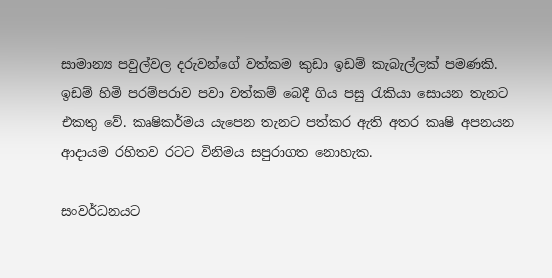සාමාන්‍ය පවුල්වල දරුවන්ගේ වත්කම කුඩා ඉඩම් කැබැල්ලක් පමණකි. ඉඩම් හිමි පරම්පරාව පවා වත්කම් බෙදී ගිය පසු රැකියා සොයන තැනට එකතු වේ. කෘෂිකර්මය යැපෙන තැනට පත්කර ඇති අතර කෘෂි අපනයන ආදායම රහිතව රටට විනිමය සපුරාගත නොහැක.

සංවර්ධනයට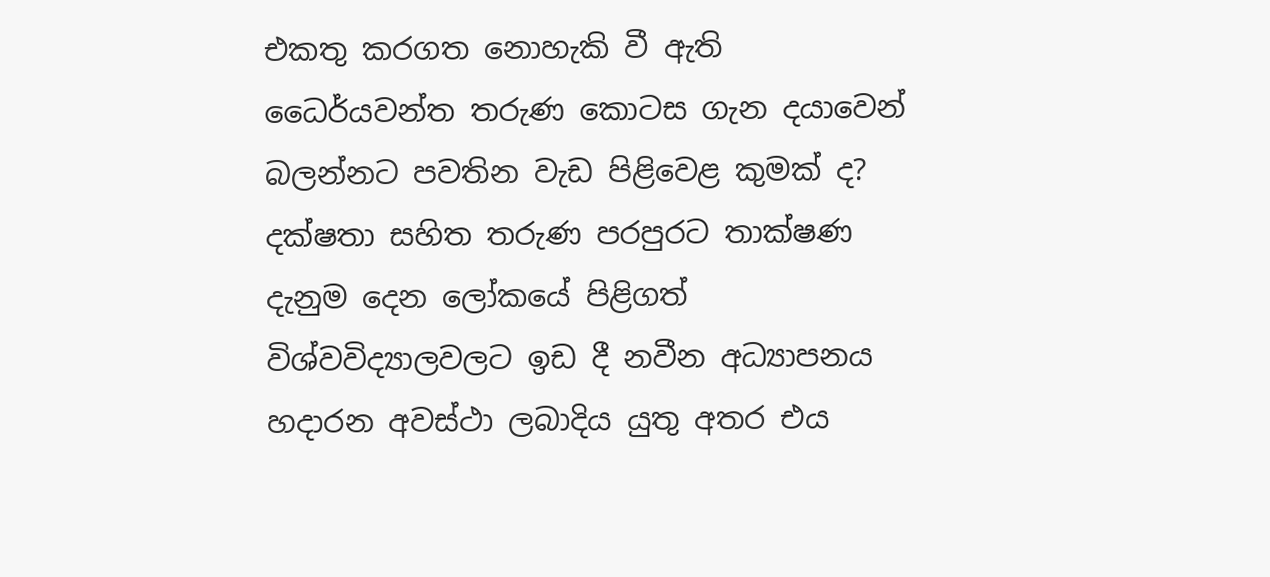එකතු කරගත නොහැකි වී ඇති ධෛර්යවන්ත තරුණ කොටස ගැන දයාවෙන් බලන්නට පවතින වැඩ පිළිවෙළ කුමක් ද? දක්ෂතා සහිත තරුණ පරපුරට තාක්ෂණ දැනුම දෙන ලෝකයේ පිළිගත් විශ්වවිද්‍යාලවලට ඉඩ දී නවීන අධ්‍යාපනය හදාරන අවස්ථා ලබාදිය යුතු අතර එය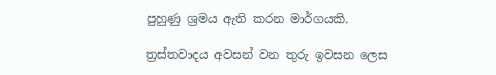පුහුණු ශ්‍රමය ඇති කරන මාර්ගයකි.

ත්‍රස්තවාදය අවසන් වන තුරු ඉවසන ලෙස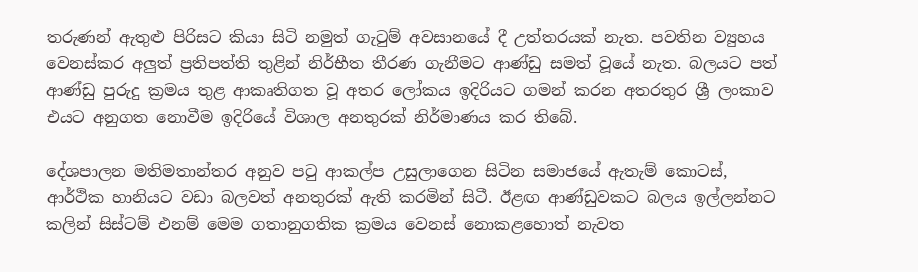තරුණන් ඇතුළු පිරිසට කියා සිටි නමුත් ගැටුම් අවසානයේ දී උත්තරයක් නැත. පවතින ව්‍යුහය වෙනස්කර අලුත් ප්‍රතිපත්ති තුළින් නිර්භීත තීරණ ගැනීමට ආණ්ඩු සමත් වූයේ නැත. බලයට පත් ආණ්ඩු පුරුදු ක්‍රමය තුළ ආකෘතිගත වූ අතර ලෝකය ඉදිරියට ගමන් කරන අතරතුර ශ්‍රී ලංකාව එයට අනුගත නොවීම ඉදිරියේ විශාල අනතුරක් නිර්මාණය කර තිබේ.

දේශපාලන මතිමතාන්තර අනුව පටු ආකල්ප උසුලාගෙන සිටින සමාජයේ ඇතැම් කොටස්, ආර්ථික හානියට වඩා බලවත් අනතුරක් ඇති කරමින් සිටී. ඊළඟ ආණ්ඩුවකට බලය ඉල්ලන්නට කලින් සිස්ටම් එනම් මෙම ගතානුගතික ක්‍රමය වෙනස් නොකළහොත් නැවත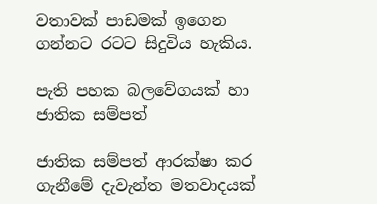වතාවක් පාඩමක් ඉගෙන ගන්නට රටට සිදුවිය හැකිය.

පැති පහක බලවේගයක් හා ජාතික සම්පත්

ජාතික සම්පත් ආරක්ෂා කර ගැනීමේ දැවැන්ත මතවාදයක්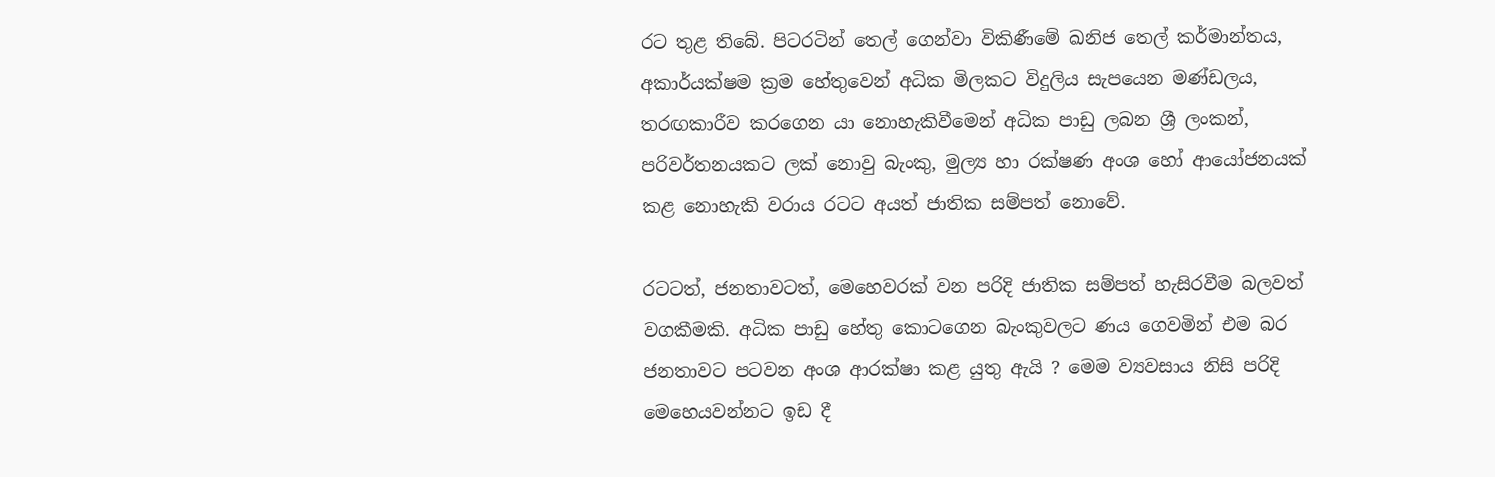රට තුළ තිබේ. පිටරටින් තෙල් ගෙන්වා විකිණීමේ ඛනිජ තෙල් කර්මාන්තය, අකාර්යක්ෂම ක්‍රම හේතුවෙන් අධික මිලකට විදුලිය සැපයෙන මණ්ඩලය, තරඟකාරීව කරගෙන යා නොහැකිවීමෙන් අධික පාඩු ලබන ශ්‍රී ලංකන්, පරිවර්තනයකට ලක් නොවු බැංකු, මුල්‍ය හා රක්ෂණ අංශ හෝ ආයෝජනයක් කළ නොහැකි වරාය රටට අයත් ජාතික සම්පත් නොවේ.

රටටත්, ජනතාවටත්, මෙහෙවරක් වන පරිදි ජාතික සම්පත් හැසිරවීම බලවත් වගකීමකි. අධික පාඩු හේතු කොටගෙන බැංකුවලට ණය ගෙවමින් එම බර ජනතාවට පටවන අංශ ආරක්ෂා කළ යුතු ඇයි ? මෙම ව්‍යවසාය නිසි පරිදි මෙහෙයවන්නට ඉඩ දී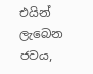එයින් ලැබෙන ජවය,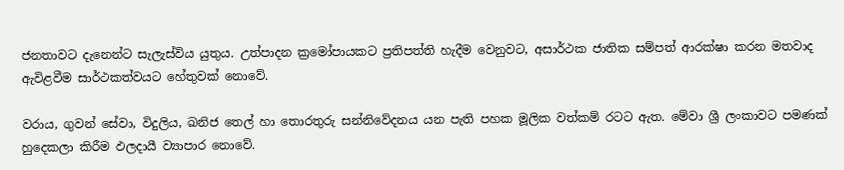ජනතාවට දැනෙන්ට සැලැස්විය යුතුය. උත්පාදන ක්‍රමෝපායකට ප්‍රතිපත්ති හැදීම වෙනුවට, අසාර්ථක ජාතික සම්පත් ආරක්ෂා කරන මතවාද ඇවිළවීම සාර්ථකත්වයට හේතුවක් නොවේ.

වරාය, ගුවන් සේවා, විදුලිය, ඛනිජ තෙල් හා තොරතුරු සන්නිවේදනය යන පැති පහක මූලික වත්කම් රටට ඇත. මේවා ශ්‍රී ලංකාවට පමණක් හුදෙකලා කිරීම ඵලදායී ව්‍යාපාර නොවේ.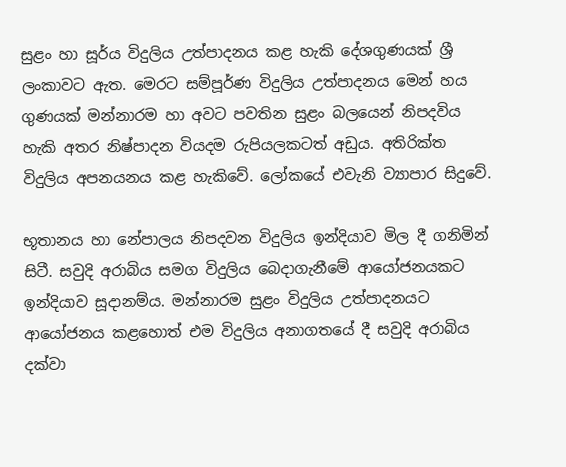සුළං හා සූර්ය විදුලිය උත්පාදනය කළ හැකි දේශගුණයක් ශ්‍රී ලංකාවට ඇත. මෙරට සම්පූර්ණ විදුලිය උත්පාදනය මෙන් හය ගුණයක් මන්නාරම හා අවට පවතින සුළං බලයෙන් නිපදවිය හැකි අතර නිෂ්පාදන වියදම රුපියලකටත් අඩුය. අතිරික්ත විදුලිය අපනයනය කළ හැකිවේ. ලෝකයේ එවැනි ව්‍යාපාර සිදුවේ.

භූතානය හා නේපාලය නිපදවන විදුලිය ඉන්දියාව මිල දී ගනිමින් සිටී. සවුදි අරාබිය සමග විදුලිය බෙදාගැනීමේ ආයෝජනයකට ඉන්දියාව සූදානම්ය. මන්නාරම සුළං විදුලිය උත්පාදනයට ආයෝජනය කළහොත් එම විදුලිය අනාගතයේ දී සවුදි අරාබිය දක්වා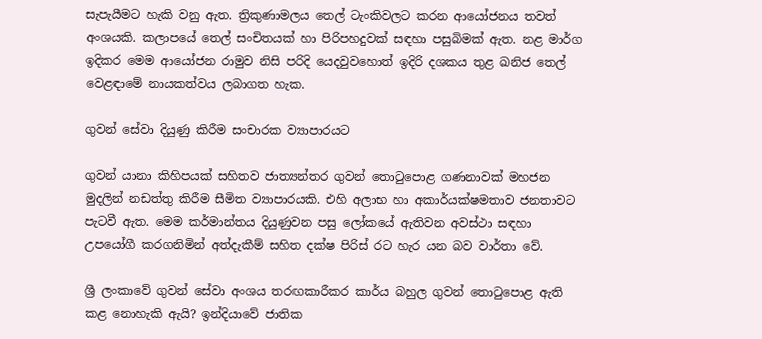සැපැයීමට හැකි වනු ඇත. ත්‍රිකුණාමලය තෙල් ටැංකිවලට කරන ආයෝජනය තවත් අංශයකි. කලාපයේ තෙල් සංචිතයක් හා පිරිපහදුවක් සඳහා පසුබිමක් ඇත. නළ මාර්ග ඉදිකර මෙම ආයෝජන රාමුව නිසි පරිදි යෙදවුවහොත් ඉදිරි දශකය තුළ ඛනිජ තෙල් වෙළඳාමේ නායකත්වය ලබාගත හැක.

ගුවන් සේවා දියුණු කිරීම සංචාරක ව්‍යාපාරයට

ගුවන් යානා කිහිපයක් සහිතව ජාත්‍යන්තර ගුවන් තොටුපොළ ගණනාවක් මහජන මුදලින් නඩත්තු කිරීම සීමිත ව්‍යාපාරයකි. එහි අලාභ හා අකාර්යක්ෂමතාව ජනතාවට පැටවී ඇත. මෙම කර්මාන්තය දියුණුවන පසු ලෝකයේ ඇතිවන අවස්ථා සඳහා උපයෝගී කරගනිමින් අත්දැකීම් සහිත දක්ෂ පිරිස් රට හැර යන බව වාර්තා වේ.

ශ්‍රී ලංකාවේ ගුවන් සේවා අංශය තරඟකාරීකර කාර්ය බහුල ගුවන් තොටුපොළ ඇති කළ නොහැකි ඇයි? ඉන්දියාවේ ජාතික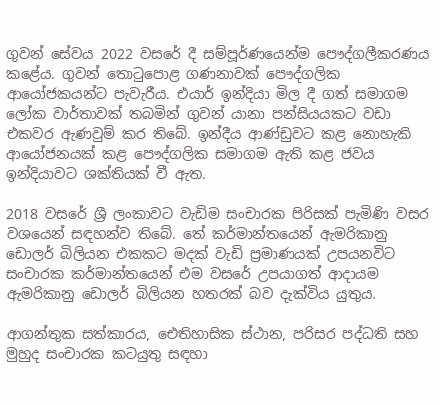ගුවන් සේවය 2022 වසරේ දී සම්පූර්ණයෙන්ම පෞද්ගලීකරණය කළේය. ගුවන් තොටුපොළ ගණනාවක් පෞද්ගලික ආයෝජකයන්ට පැවැරීය. එයාර් ඉන්දියා මිල දී ගත් සමාගම ලෝක වාර්තාවක් තබමින් ගුවන් යානා පන්සියයකට වඩා එකවර ඇණවුම් කර තිබේ. ඉන්දීය ආණ්ඩුවට කළ නොහැකි ආයෝජනයක් කළ පෞද්ගලික සමාගම ඇති කළ ජවය ඉන්දියාවට ශක්තියක් වී ඇත.

2018 වසරේ ශ්‍රී ලංකාවට වැඩිම සංචාරක පිරිසක් පැමිණි වසර වශයෙන් සඳහන්ව තිබේ. තේ කර්මාන්තයෙන් ඇමරිකානු ඩොලර් බිලියන එකකට මදක් වැඩි ප්‍රමාණයක් උපයනවිට සංචාරක කර්මාන්තයෙන් එම වසරේ උපයාගත් ආදායම ඇමරිකානු ඩොලර් බිලියන හතරක් බව දැක්විය යුතුය.

ආගන්තුක සත්කාරය, ඓතිහාසික ස්ථාන, පරිසර පද්ධති සහ මුහුද සංචාරක කටයුතු සඳහා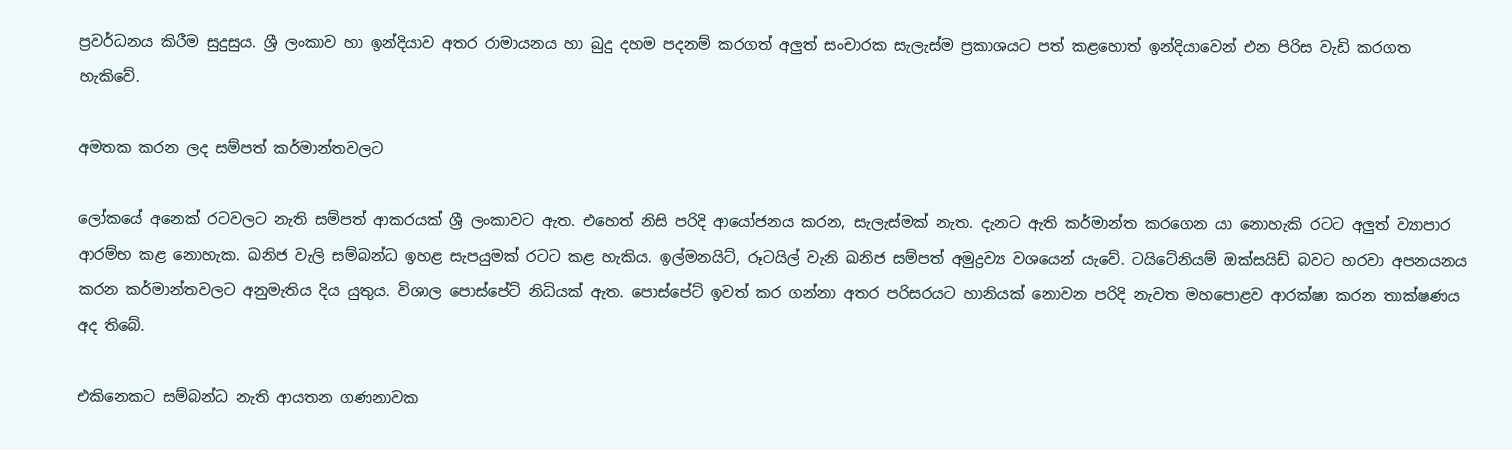ප්‍රවර්ධනය කිරීම සුදුසුය. ශ්‍රී ලංකාව හා ඉන්දියාව අතර රාමායනය හා බුදු දහම පදනම් කරගත් අලුත් සංචාරක සැලැස්ම ප්‍රකාශයට පත් කළහොත් ඉන්දියාවෙන් එන පිරිස වැඩි කරගත හැකිවේ.

අමතක කරන ලද සම්පත් කර්මාන්තවලට

ලෝකයේ අනෙක් රටවලට නැති සම්පත් ආකරයක් ශ්‍රී ලංකාවට ඇත. එහෙත් නිසි පරිදි ආයෝජනය කරන, සැලැස්මක් නැත. දැනට ඇති කර්මාන්ත කරගෙන යා නොහැකි රටට අලුත් ව්‍යාපාර ආරම්භ කළ නොහැක. ඛනිජ වැලි සම්බන්ධ ඉහළ සැපයුමක් රටට කළ හැකිය. ඉල්මනයිට්, රූටයිල් වැනි ඛනිජ සම්පත් අමුද්‍රව්‍ය වශයෙන් යැවේ. ටයිටේනියම් ඔක්සයිඩ් බවට හරවා අපනයනය කරන කර්මාන්තවලට අනුමැතිය දිය යුතුය. විශාල පොස්පේට් නිධියක් ඇත. පොස්පේට් ඉවත් කර ගන්නා අතර පරිසරයට හානියක් නොවන පරිදි නැවත මහපොළව ආරක්ෂා කරන තාක්ෂණය අද තිබේ.

එකිනෙකට සම්බන්ධ නැති ආයතන ගණනාවක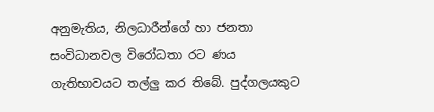අනුමැතිය, නිලධාරීන්ගේ හා ජනතා සංවිධානවල විරෝධතා රට ණය ගැතිභාවයට තල්ලු කර තිබේ. පුද්ගලයකුට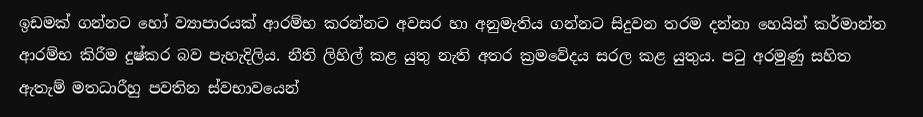ඉඩමක් ගන්නට හෝ ව්‍යාපාරයක් ආරම්භ කරන්නට අවසර හා අනුමැතිය ගන්නට සිදුවන තරම දන්නා හෙයින් කර්මාන්ත ආරම්භ කිරීම දුෂ්කර බව පැහැදිලිය. නීති ලිහිල් කළ යුතු නැති අතර ක්‍රමවේදය සරල කළ යුතුය. පටු අරමුණු සහිත ඇතැම් මතධාරීහු පවතින ස්වභාවයෙන්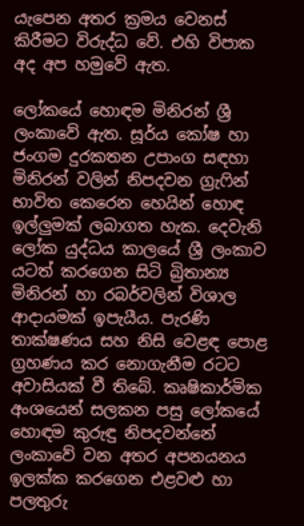යැපෙන අතර ක්‍රමය වෙනස් කිරීමට විරුද්ධ වේ. එහි විපාක අද අප හමුවේ ඇත.

ලෝකයේ හොඳම මිනිරන් ශ්‍රී ලංකාවේ ඇත. සූර්ය කෝෂ හා ජංගම දුරකතන උපාංග සඳහා මිනිරන් වලින් නිපදවන ග්‍රැෆින් භාවිත කෙරෙන හෙයින් හොඳ ඉල්ලුමක් ලබාගත හැක. දෙවැනි ලෝක යුද්ධය කාලයේ ශ්‍රී ලංකාව යටත් කරගෙන සිටි බ්‍රිතාන්‍ය මිනිරන් හා රබර්වලින් විශාල ආදායමක් ඉපැයීය. පැරණි තාක්ෂණය සහ නිසි වෙළඳ පොළ ග්‍රහණය කර නොගැනීම රටට අවාසියක් වී තිබේ. කෘෂිකාර්මික අංශයෙන් සලකන පසු ලෝකයේ හොඳම කුරුඳු නිපදවන්නේ ලංකාවේ වන අතර අපනයනය ඉලක්ක කරගෙන එළවළු හා පලතුරු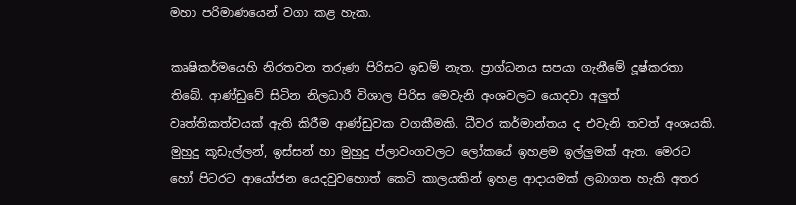මහා පරිමාණයෙන් වගා කළ හැක.

කෘෂිකර්මයෙහි නිරතවන තරුණ පිරිසට ඉඩම් නැත. ප්‍රාග්ධනය සපයා ගැනීමේ දූෂ්කරතා තිබේ. ආණ්ඩුවේ සිටින නිලධාරී විශාල පිරිස මෙවැනි අංශවලට යොදවා අලුත් වෘත්තිකත්වයක් ඇති කිරීම ආණ්ඩුවක වගකීමකි. ධීවර කර්මාන්තය ද එවැනි තවත් අංශයකි. මුහුදු කූඩැල්ලන්, ඉස්සන් හා මුහුදු ප්ලාවංගවලට ලෝකයේ ඉහළම ඉල්ලුමක් ඇත. මෙරට හෝ පිටරට ආයෝජන යෙදවුවහොත් කෙටි කාලයකින් ඉහළ ආදායමක් ලබාගත හැකි අතර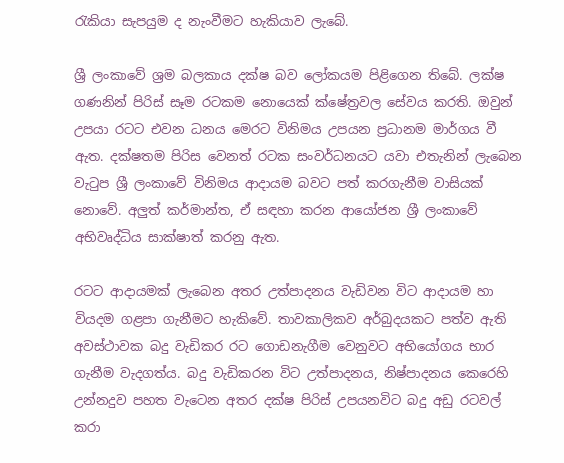රැකියා සැපයුම ද නැංවීමට හැකියාව ලැබේ.

ශ්‍රී ලංකාවේ ශ්‍රම බලකාය දක්ෂ බව ලෝකයම පිළිගෙන තිබේ. ලක්ෂ ගණනින් පිරිස් සෑම රටකම නොයෙක් ක්ෂේත්‍රවල සේවය කරති. ඔවුන් උපයා රටට එවන ධනය මෙරට විනිමය උපයන ප්‍රධානම මාර්ගය වී ඇත. දක්ෂතම පිරිස වෙනත් රටක සංවර්ධනයට යවා එතැනින් ලැබෙන වැටුප ශ්‍රී ලංකාවේ විනිමය ආදායම බවට පත් කරගැනීම වාසියක් නොවේ. අලුත් කර්මාන්ත, ඒ සඳහා කරන ආයෝජන ශ්‍රී ලංකාවේ අභිවෘද්ධිය සාක්ෂාත් කරනු ඇත.

රටට ආදායමක් ලැබෙන අතර උත්පාදනය වැඩිවන විට ආදායම හා වියදම ගළපා ගැනීමට හැකිවේ. තාවකාලිකව අර්බුදයකට පත්ව ඇති අවස්ථාවක බදු වැඩිකර රට ගොඩනැගීම වෙනුවට අභියෝගය භාර ගැනීම වැදගත්ය. බදු වැඩිකරන විට උත්පාදනය, නිෂ්පාදනය කෙරෙහි උන්නදුව පහත වැටෙන අතර දක්ෂ පිරිස් උපයනවිට බදු අඩු රටවල් කරා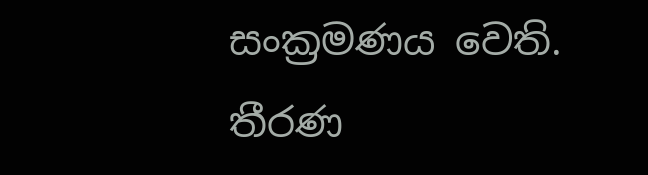සංක්‍රමණය වෙති. තීරණ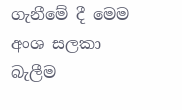ගැනීමේ දී මෙම අංශ සලකා බැලීම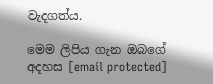වැදගත්ය.

මෙම ලිපිය ගැන ඔබගේ අදහස [email protected]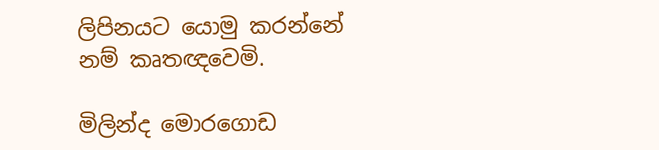ලිපිනයට යොමු කරන්නේ නම් කෘතඥවෙමි.

මිලින්ද මොරගොඩ